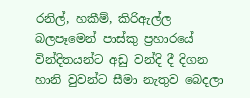රනිල්, හකීම්, කිරිඇල්ල බලපෑමෙන් පාස්කු ප්‍රහාරයේ වින්දිතයන්ට අඩු වන්දි දී දිගන හානි වුවන්ට සීමා නැතුව බෙදලා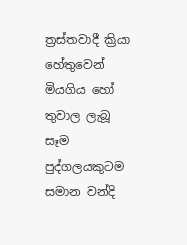ත්‍රස්තවාදී ක්‍රියා හේතුවෙන් මියගිය හෝ තුවාල ලැබූ සෑම පුද්ගලයකුටම සමාන වන්දි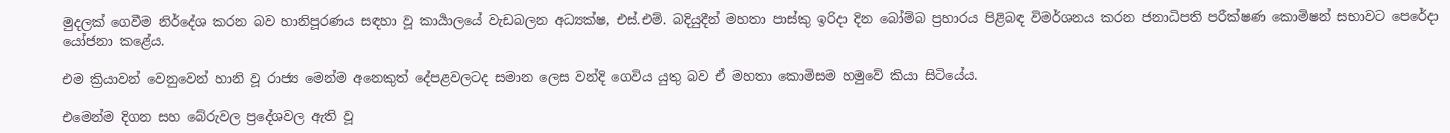මුදලක් ගෙවීම නිර්දේශ කරන බව හානිපූරණය සඳහා වූ කාර්‍යාලයේ වැඩබලන අධ්‍යක්ෂ, එස්.එම්. බදියුදීන් මහතා පාස්කු ඉරිදා දින බෝම්බ ප්‍රහාරය පිළිබඳ විමර්ශනය කරන ජනාධිපති පරීක්ෂණ කොමිෂන් සභාවට පෙරේදා යෝජනා කළේය.

එම ක්‍රියාවන් වෙනුවෙන් හානි වූ රාජ්‍ය මෙන්ම අනෙකුත් දේපළවලටද සමාන ලෙස වන්දි ගෙවිය යුතු බව ඒ මහතා කොමිසම හමුවේ කියා සිටියේය.

එමෙන්ම දිගන සහ බේරුවල ප්‍රදේශවල ඇති වූ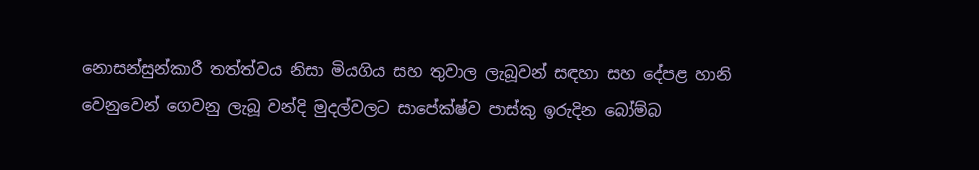නොසන්සුන්කාරී තත්ත්වය නිසා මියගිය සහ තුවාල ලැබූවන් සඳහා සහ දේපළ හානි වෙනුවෙන් ගෙවනු ලැබූ වන්දි මුදල්වලට සාපේක්ෂ්ව පාස්කු ඉරුදින බෝම්බ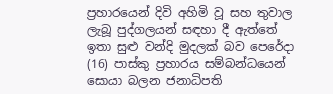ප්‍රහාරයෙන් දිවි අහිමි වූ සහ තුවාල ලැබූ පුද්ගලයන් සඳහා දී ඇත්තේ ඉතා සුළු වන්දි මුදලක් බව පෙරේදා (16) පාස්කු ප්‍රහාරය සම්බන්ධයෙන් සොයා බලන ජනාධිපති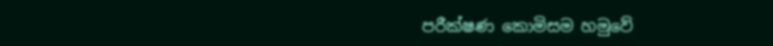පරීක්ෂණ කොමිසම හමුවේ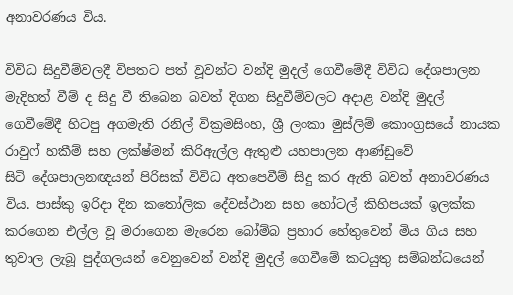අනාවරණය විය.

විවිධ සිදුවීම්වලදී විපතට පත් වූවන්ට වන්දි මුදල් ගෙවීමේදී විවිධ දේශපාලන මැදිහත් වීම් ද සිදු වී තිබෙන බවත් දිගන සිදුවීම්වලට අදාළ වන්දි මුදල් ගෙවීමේදී හිටපු අගමැති රනිල් වික්‍රමසිංහ, ශ්‍රී ලංකා මුස්ලිම් කොංග්‍රසයේ නායක රාවුෆ් හකීම් සහ ලක්ෂ්මන් කිරිඇල්ල ඇතුළු යහපාලන ආණ්ඩුවේ සිටි ‍දේශපාලනඥයන් පිරිසක් විවිධ අතපෙවීම් සිදු කර ඇති බවත් අනාවරණය විය. පාස්කු ඉරිදා දින කතෝලික දේවස්ථාන සහ හෝටල් කිහිපයක් ඉලක්ක කරගෙන එල්ල වූ මරාගෙන මැරෙන බෝම්බ ප්‍රහාර හේතුවෙන් මිය ගිය සහ තුවාල ලැබූ පුද්ගලයන් වෙනුවෙන් වන්දි මුදල් ගෙවීමේ කටයුතු සම්බන්ධයෙන්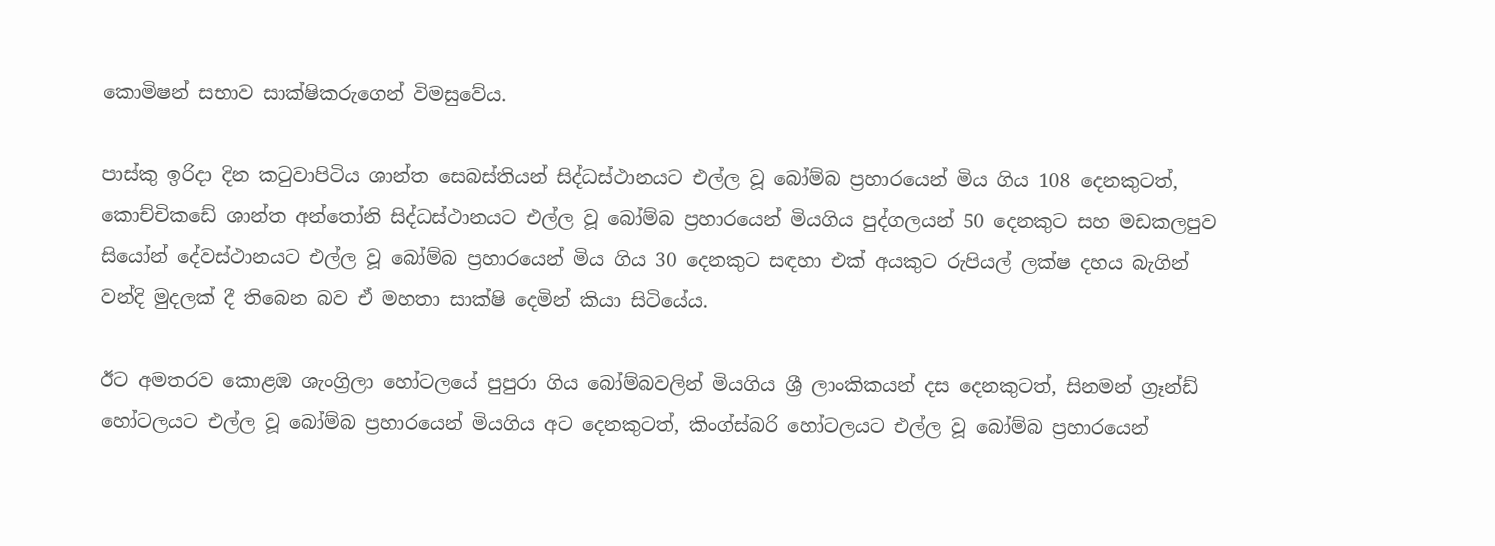කොමිෂන් සභාව සාක්ෂිකරුගෙන් විමසුවේය.

පාස්කු ඉරිදා දින කටුවාපිටිය ශාන්ත සෙබස්තියන් සිද්ධස්ථානයට එල්ල වූ බෝම්බ ප්‍රහාරයෙන් මිය ගිය 108 දෙනකුටත්, කොච්චිකඩේ ශාන්ත අන්තෝනි සිද්ධස්ථානයට එල්ල වූ බෝම්බ ප්‍රහාරයෙන් මියගිය පුද්ගලයන් 50 දෙනකුට සහ මඩකලපුව සියෝන් දේවස්ථානයට එල්ල වූ බෝම්බ ප්‍රහාරයෙන් මිය ගිය 30 දෙනකුට සඳහා එක් අයකුට ‍රුපියල් ලක්ෂ දහය බැගින් වන්දි මුදලක් දී තිබෙන බව ඒ මහතා සාක්ෂි දෙමින් කියා සිටියේය.

ඊට අමතරව කොළඹ ශැංග්‍රිලා හෝටලයේ පුපුරා ගිය බෝම්බවලින් මියගිය ශ්‍රී ලාංකිකයන් දස දෙනකුටත්, සිනමන් ග්‍රෑන්ඩ් හෝටලයට එල්ල වූ බෝම්බ ප්‍රහාරයෙන් මියගිය අට දෙනකුටත්, කිංග්ස්බරි හෝටලයට එල්ල වූ බෝම්බ ප්‍රහාරයෙන්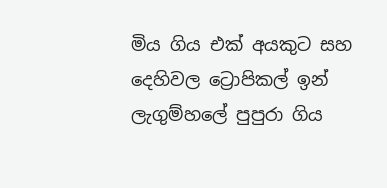මිය ගිය එක් අයකුට සහ දෙහිවල ට්‍රොපිකල් ඉන් ලැගුම්හලේ පුපුරා ගිය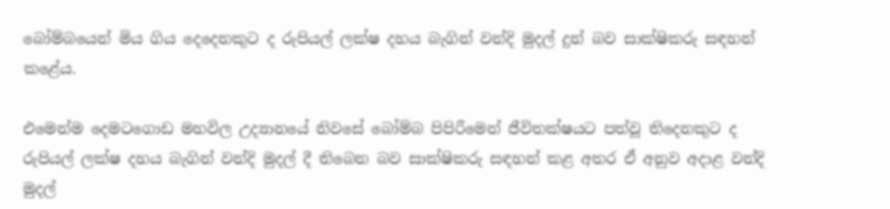බෝම්බයෙන් මිය ගිය දෙදෙනකුට ද රුපියල් ලක්ෂ දහය බැගින් වන්දි මුදල් දුන් බව සාක්ෂිකරු සඳහන් කළේය.

එමෙන්ම දෙමටගොඩ මහවිල උද්‍යානයේ නිවසේ බෝම්බ පිපිරීමෙන් ජීවිතක්ෂයට පත්වූ තිදෙනකුට ද රුපියල් ලක්ෂ දහය බැගින් වන්දි මුදල් දී තිබෙන බව සාක්ෂිකරු සඳහන් කළ අතර ඒ අනුව අදාළ වන්දි මුදල්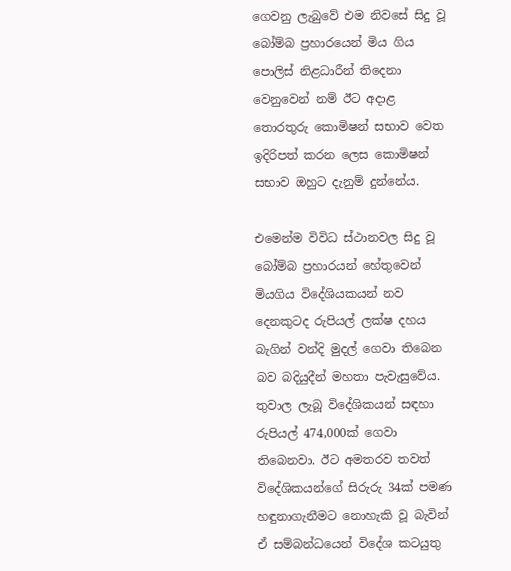ගෙවනු ලැබුවේ එම නිවසේ සිදු වූ බෝම්බ ප්‍රහාරයෙන් මිය ගිය පොලිස් නිළධාරීන් තිදෙනා වෙනුවෙන් නම් ඊට අදාළ තොරතුරු කොමිෂන් සභාව වෙත ඉදිරිපත් කරන ලෙස කොමිෂන් සභාව ඔහුට දැනුම් දුන්නේය.

එමෙන්ම විවිධ ස්ථානවල සිදු වූ බෝම්බ ප්‍රහාරයන් හේතුවෙන් මියගිය විදේශියකයන් නව දෙනකුටද රුපියල් ලක්ෂ දහය බැගින් වන්දි මුදල් ගෙවා තිබෙන බව බදියුදීන් මහතා පැවැසුවේය. තුවාල ලැබූ විදේශිකයන් සඳහා රුපියල් 474,000ක් ගෙවා තිබෙනවා. ඊට අමතරව තවත් විදේශිකයන්ගේ සිරුරු 34ක් පමණ හඳුනාගැනීමට නොහැකි වූ බැවින් ඒ සම්බන්ධයෙන් විදේශ කටයුතු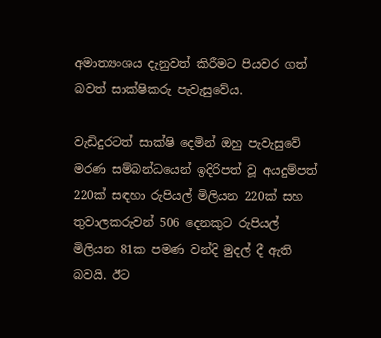අමාත්‍යංශය දැනුවත් කිරීමට පියවර ගත් බවත් සාක්ෂිකරු පැවැසුවේය.

වැඩිදුරටත් සාක්ෂි දෙමින් ඔහු පැවැසුවේ මරණ සම්බන්ධයෙන් ඉදිරිපත් වූ අයදුම්පත් 220ක් සඳහා රුපියල් මිලියන 220ක් සහ තුවාලකරුවන් 506 දෙනකුට රුපියල් මිලියන 81ක පමණ වන්දි මුදල් දී ඇති බවයි. ඊට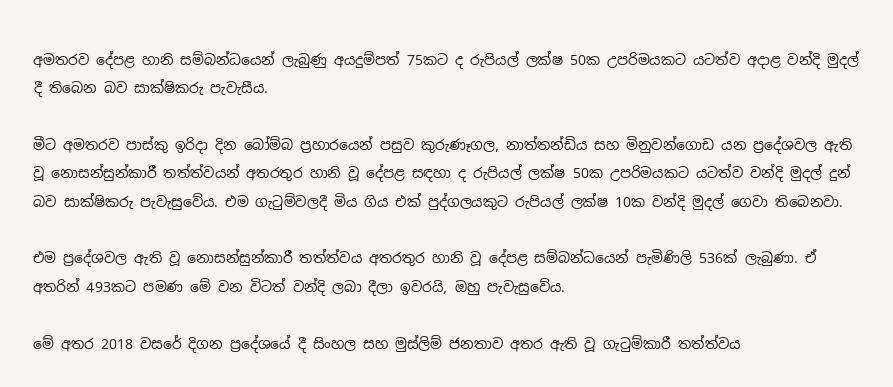අමතරව දේපළ හානි සම්බන්ධයෙන් ලැබුණු අයදුම්පත් 75කට ද රුපියල් ලක්ෂ 50ක උපරිමයකට යටත්ව අදාළ වන්දි මුදල් දී තිබෙන බව සාක්ෂිකරු පැවැසීය.

මීට අමතරව පාස්කු ඉරිදා දින බෝම්බ ප්‍රහාරයෙන් පසුව කුරුණෑගල, නාත්තන්ඩිය සහ මිනුවන්ගොඩ යන ප්‍රදේශවල ඇති වූ නොසන්සුන්කාරී තත්ත්වයන් අතරතුර හානි වූ දේපළ සඳහා ද රුපියල් ලක්ෂ 50ක උපරිමයකට යටත්ව වන්දි මුදල් දුන් බව සාක්ෂිකරු පැවැසුවේය. එම ගැටුම්වලදී මිය ගිය එක් පුද්ගලයකුට රුපියල් ලක්ෂ 10ක වන්දි මුදල් ගෙවා තිබෙනවා.

එම ප්‍රදේශවල ඇති වූ නොසන්සුන්කාරී තත්ත්වය අතරතුර හානි වූ දේපළ සම්බන්ධයෙන් පැමිණිලි 536ක් ලැබුණා. ඒ අතරින් 493කට පමණ මේ වන විටත් වන්දි ලබා දීලා ඉවරයි, ඔහු පැවැසුවේය.

මේ අතර 2018 වසරේ දිගන ප්‍රදේශයේ දී සිංහල සහ මුස්ලිම් ජනතාව අතර ඇති වූ ගැටුම්කාරී තත්ත්වය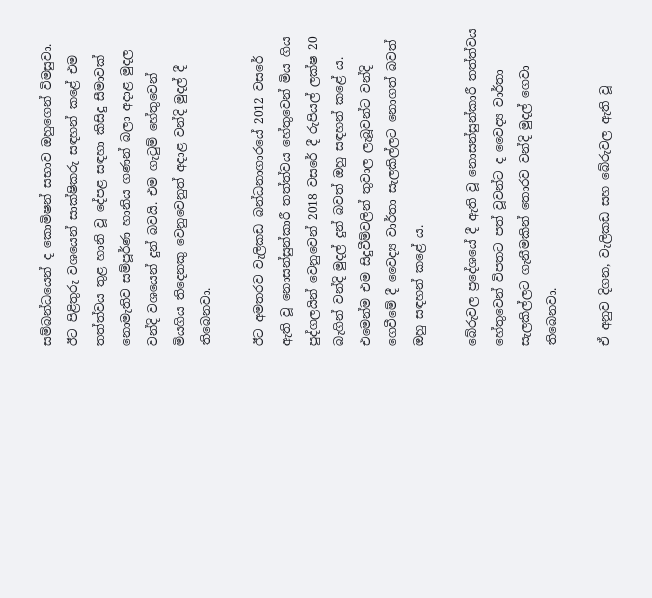සම්බන්ධයෙන් ද කොමිෂන් සභාව ඔහුගෙන් විමසුවා. ඊට පිළිතුරු වශයෙන් සාක්ෂිකරු සඳහන් කළේ එම තත්ත්වය තුළ හානි වූ දේපළ සඳහා කිසිදු සීමාවක් නොමැතිව සම්පූර්ණ හානිය ගණන් බලා අදාළ මුදල වන්දි වශයෙන් දුන් බවයි. එම ගැටුම් හේතුවෙන් මියගිය තිදෙනකු වෙනුවෙනුත් අදාළ වන්දි මුදල් දී තිබෙනවා.

ඊට අමතරව වැලිකඩ බන්ධනාගාරයේ 2012 වසරේ ඇති වූ නොසන්සුන්කාරී තත්ත්වය හේතුවෙන් මිය ගිය පුද්ගලයින් වෙනුවෙන් 2018 වසරේ දී රුපියල් ලක්ෂ 20 බැගින් වන්දි මුදල් දුන් බවත් ඔහු සඳහන් කළේ ය. එමෙන්ම එම සිදුවීම්වලින් තුවාල ලැබූවන්ට වන්දි ගෙවීමේ දී වෛද්‍ය වාර්තා සැලකිල්ලට නොගත් බවත් ඔහු සඳහන් කළේ ය.

බේරුවල ප්‍රදේශයේ දී ඇති වූ නොසන්සුන්කාරී තත්ත්වය හේතුවෙන් විපතට පත් වූවන්ට ද වෛද්‍ය වාර්තා සැලකිල්ලට ගැනීමකින් තොරව වන්දි මුදල් ගෙවා තිබෙනවා.

ඒ අනුව දිගන, වැලිකඩ සහ බේරුවල ඇති වූ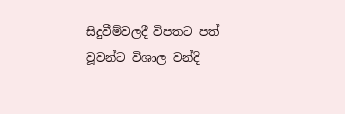සිදුවීම්වලදී විපතට පත් වූවන්ට විශාල වන්දි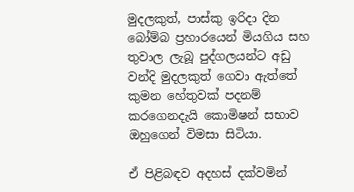මුදලකුත්, පාස්කු ඉරිදා දින බෝම්බ ප්‍රහාරයෙන් මියගිය සහ තුවාල ලැබූ පුද්ගලයන්ට අඩු වන්දි මුදලකුත් ගෙවා ඇත්තේ කුමන හේතුවක් පදනම් කරගෙනදැයි කොමිෂන් සභාව ඔහුගෙන් විමසා සිටියා.

ඒ පිළිබඳව අදහස් දක්වමින්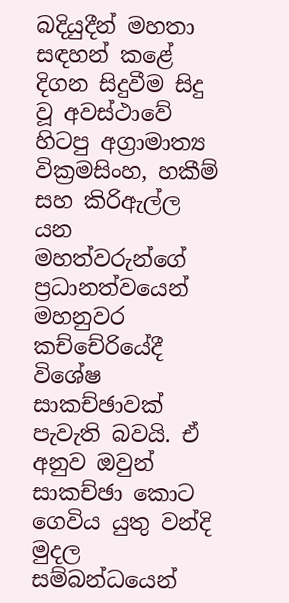බදියුදීන් මහතා සඳහන් කළේ දිගන සිදුවීම සිදු වූ අවස්ථාවේ හිටපු අග්‍රාමාත්‍ය වික්‍රමසිංහ, හකීම් සහ කිරිඇල්ල යන මහත්වරුන්ගේ ප්‍රධානත්වයෙන් මහනුවර කච්චේරියේදී විශේෂ සාකච්ඡාවක් පැවැති බවයි. ඒ අනුව ඔවුන් සාකච්ඡා කොට ගෙවිය යුතු වන්දි මුදල සම්බන්ධයෙන්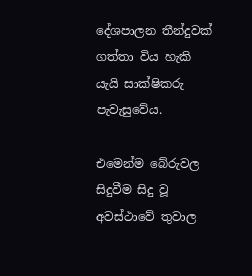දේශපාලන තීන්දුවක් ගත්තා විය හැකි යැයි සාක්ෂිකරු පැවැසුවේය.

එමෙන්ම බේරුවල සිදුවීම සිදු වූ අවස්ථාවේ තුවාල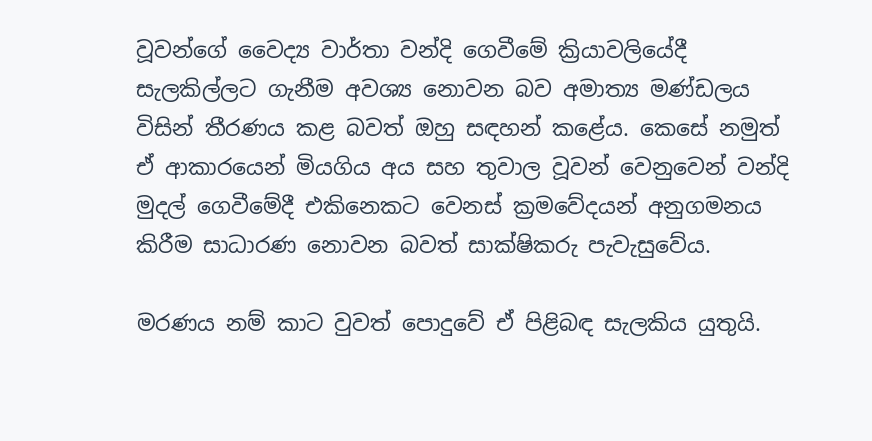වූවන්ගේ වෛද්‍ය වාර්තා වන්දි ගෙවීමේ ක්‍රියාවලියේදී සැලකිල්ලට ගැනීම අවශ්‍ය නොවන බව අමාත්‍ය මණ්ඩලය විසින් තීරණය කළ බවත් ඔහු සඳහන් කළේය. කෙසේ නමුත් ඒ ආකාරයෙන් මියගිය අය සහ තුවාල වූවන් වෙනුවෙන් වන්දි මුදල් ගෙවීමේදී එකිනෙකට වෙනස් ක්‍රමවේදයන් අනුගමනය කිරීම සාධාරණ නොවන බවත් සාක්ෂිකරු පැවැසුවේය.

මරණය නම් කාට වුවත් පොදුවේ ඒ පිළිබඳ සැලකිය යුතුයි.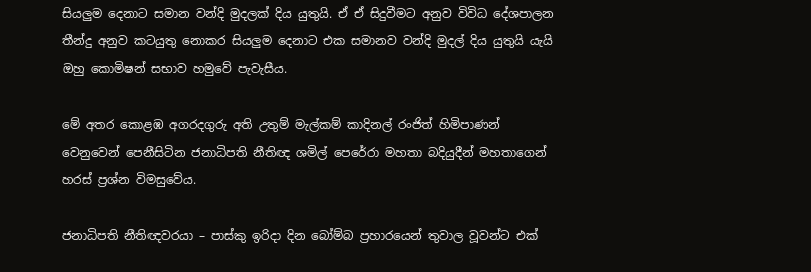සියලුම දෙනාට සමාන වන්දි මුදලක් දිය යුතුයි. ඒ ඒ සිදුවීමට අනුව විවිධ දේශපාලන තීන්දු අනුව කටයුතු නොකර සියලුම දෙනාට එක සමානව වන්දි මුදල් දිය යුතුයි යැයි ඔහු කොමිෂන් සභාව හමුවේ පැවැසීය.

මේ අතර කොළඹ අගරදගුරු අති උතුම් මැල්කම් කාදිනල් රංජිත් හිමිපාණන් වෙනුවෙන් පෙනීසිටින ජනාධිපති නීතිඥ ශමිල් පෙරේරා මහතා බදියුදීන් මහතාගෙන් හරස් ප්‍රශ්න විමසුවේය.

ජනාධිපති නීතිඥවරයා – පාස්කු ඉරිදා දින බෝම්බ ප්‍රහාරයෙන් තුවාල වූවන්ට එක්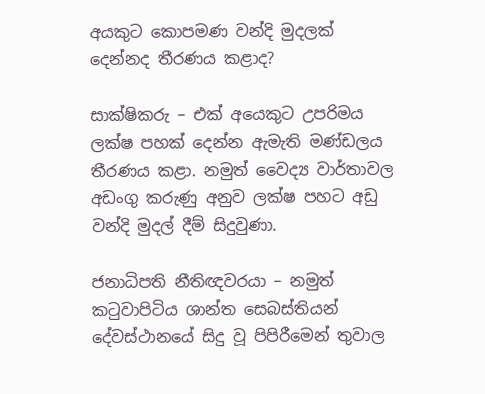අයකුට කොපමණ වන්දි මුදලක් දෙන්නද තීරණය කළාද?

සාක්ෂිකරු – එක් අයෙකුට උපරිමය ලක්ෂ පහක් දෙන්න ඇමැති මණ්ඩලය තීරණය කළා. නමුත් වෛද්‍ය වාර්තාවල අඩංගු කරුණු අනුව ලක්ෂ පහට අඩු වන්දි මුදල් දීම් සිදුවුණා.

ජනාධිපති නීතිඥවරයා – නමුත් කටුවාපිටිය ශාන්ත සෙබස්තියන් දේවස්ථානයේ සිදු වූ පිපිරීමෙන් තුවාල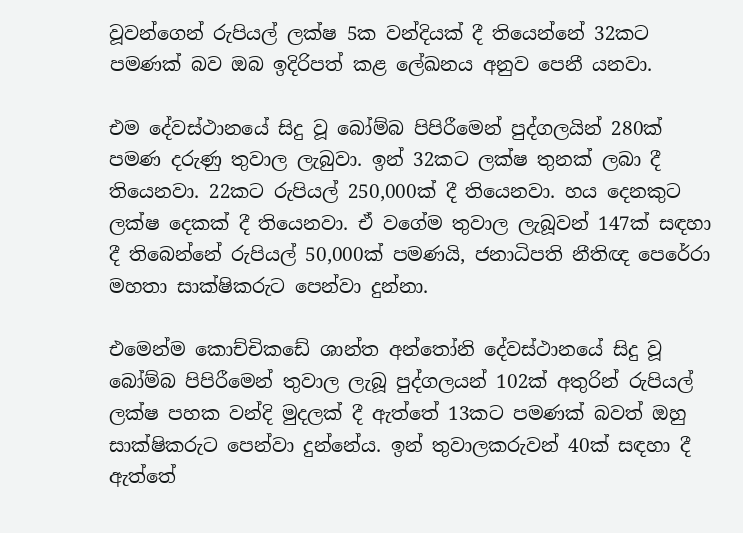වූවන්ගෙන් රුපියල් ලක්ෂ 5ක වන්දියක් දී තියෙන්නේ 32කට පමණක් බව ඔබ ඉදිරිපත් කළ ලේඛනය අනුව පෙනී යනවා.

එම දේවස්ථානයේ සිදු වූ බෝම්බ පිපිරීමෙන් පුද්ගලයින් 280ක් පමණ දරුණු තුවාල ලැබුවා. ඉන් 32කට ලක්ෂ තුනක් ලබා දී තියෙනවා. 22කට රුපියල් 250,000ක් දී තියෙනවා. හය දෙනකුට ලක්ෂ දෙකක් දී තියෙනවා. ඒ වගේම තුවාල ලැබූවන් 147ක් සඳහා දී තිබෙන්නේ රුපියල් 50,000ක් පමණයි, ජනාධිපති නීතිඥ පෙරේරා මහතා සාක්ෂිකරුට පෙන්වා දුන්නා.

එමෙන්ම කොච්චිකඩේ ශාන්ත අන්තෝනි දේවස්ථානයේ සිදු වූ බෝම්බ පිපිරීමෙන් තුවාල ලැබූ පුද්ගලයන් 102ක් අතුරින් රුපියල් ලක්ෂ පහක වන්දි මුදලක් දී ඇත්තේ 13කට පමණක් බවත් ඔහු සාක්ෂිකරුට පෙන්වා දුන්නේය. ඉන් තුවාලකරුවන් 40ක් සඳහා දී ඇත්තේ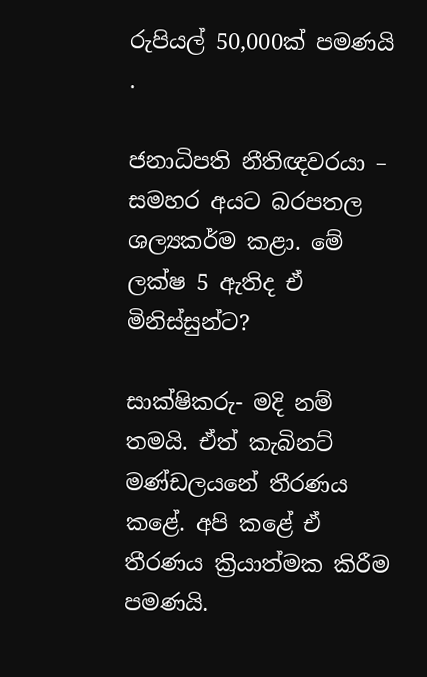රුපියල් 50,000ක් පමණයි .

ජනාධිපති නීතිඥවරයා – සමහර අයට බරපතල ශල්‍යකර්ම කළා. මේ ලක්ෂ 5 ඇතිද ඒ මිනිස්සුන්ට?

සාක්ෂිකරු- මදි නම් තමයි. ඒත් කැබිනට් මණ්ඩලයනේ තීරණය කළේ. අපි කළේ ඒ තීරණය ක්‍රියාත්මක කිරීම පමණයි.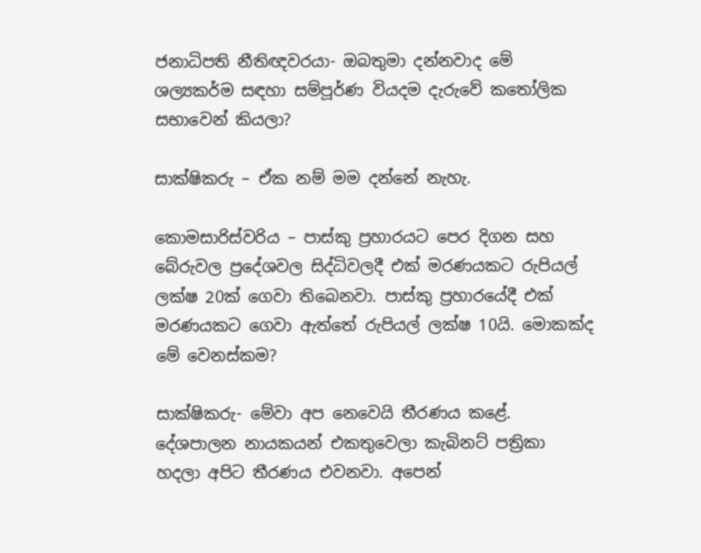ජනාධිපති නීතිඥවරයා- ඔබතුමා දන්නවාද මේ ශල්‍යකර්ම සඳහා සම්පූර්ණ වියදම දැරුවේ කතෝලික සභාවෙන් කියලා?

සාක්ෂිකරු – ඒක නම් මම දන්නේ නැහැ.

කොමසාරිස්වරිය – පාස්කු ප්‍රහාරයට පෙර දිගන සහ බේරුවල ප්‍රදේශවල සිද්ධිවලදී එක් මරණයකට රුපියල් ලක්ෂ 20ක් ගෙවා තිබෙනවා. පාස්කු ප්‍රහාරයේදී එක් මරණයකට ගෙවා ඇත්තේ රුපියල් ලක්ෂ 10යි. මොකක්ද මේ වෙනස්කම?

සාක්ෂිකරු- මේවා අප නෙවෙයි තීරණය කළේ. දේශපාලන නායකයන් එකතුවෙලා කැබිනට් පත්‍රිකා හදලා අපිට තීරණය එවනවා. අපෙන්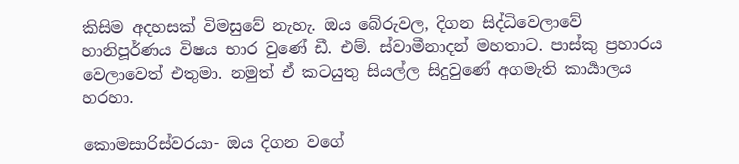කිසිම අදහසක් විමසුවේ නැහැ. ඔය බේරුවල, දිගන සිද්ධිවෙලාවේ හානිපූර්ණය විෂය භාර වුණේ ඩී. එම්. ස්වාමීනාදන් මහතාට. පාස්කු ප්‍රහාරය වෙලාවෙත් එතුමා. නමුත් ඒ කටයුතු සියල්ල සිදුවුණේ අගමැති කාර්‍යාලය හරහා.

කොමසාරිස්වරයා- ඔය දිගන වගේ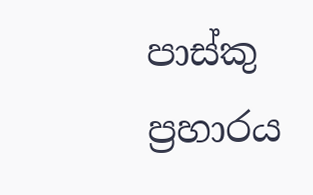පාස්කු ප්‍රහාරය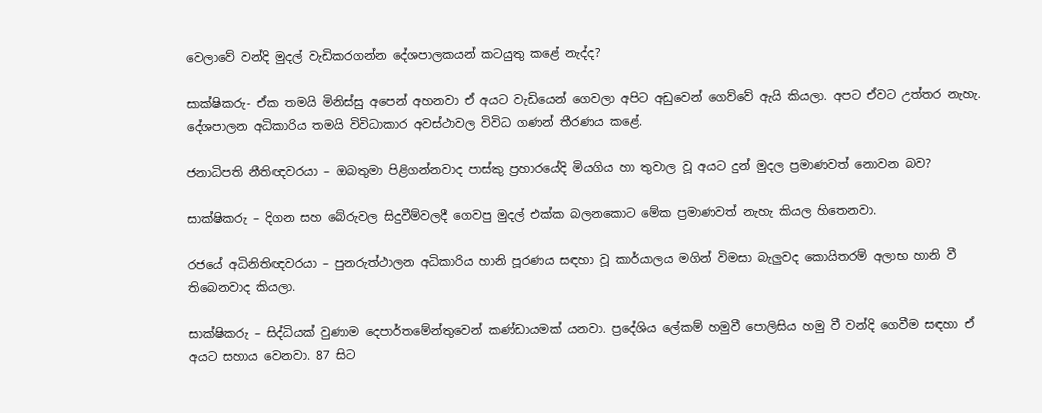වෙලාවේ වන්දි මුදල් වැඩිකරගන්න දේශපාලකයන් කටයුතු කළේ නැද්ද?

සාක්ෂිකරු- ඒක තමයි මිනිස්සු අපෙන් අහනවා ඒ අයට වැඩියෙන් ගෙවලා අපිට අඩුවෙන් ගෙව්වේ ඇයි කියලා. අපට ඒවට උත්තර නැහැ. දේශපාලන අධිකාරිය තමයි විවිධාකාර අවස්ථාවල විවිධ ගණන් තීරණය කළේ.

ජනාධිපති නීතිඥවරයා – ඔබතුමා පිළිගන්නවාද පාස්කු ප්‍රහාරයේදි මියගිය හා තුවාල වූ අයට දුන් මුදල ප්‍රමාණවත් නොවන බව?

සාක්ෂිකරු – දිගන සහ බේරුවල සිදුවීම්වලදී ගෙවපු මුදල් එක්ක බලනකොට මේක ප්‍රමාණවත් නැහැ කියල හිතෙනවා.

රජයේ අධිනිතිඥවරයා – පුනරුත්ථාලන අධිකාරිය හානි පූරණය සඳහා වූ කාර්යාලය මගින් විමසා බැලුවද කොයිතරම් අලාභ හානි වී තිබෙනවාද කියලා.

සාක්ෂිකරු – සිද්ධියක් වුණාම දෙපාර්තමේන්තුවෙන් කණ්ඩායමක් යනවා. ප්‍රදේශිය ලේකම් හමුවී පොලිසිය හමු වී වන්දි ගෙවීම සඳහා ඒ අයට සහාය වෙනවා. 87 සිට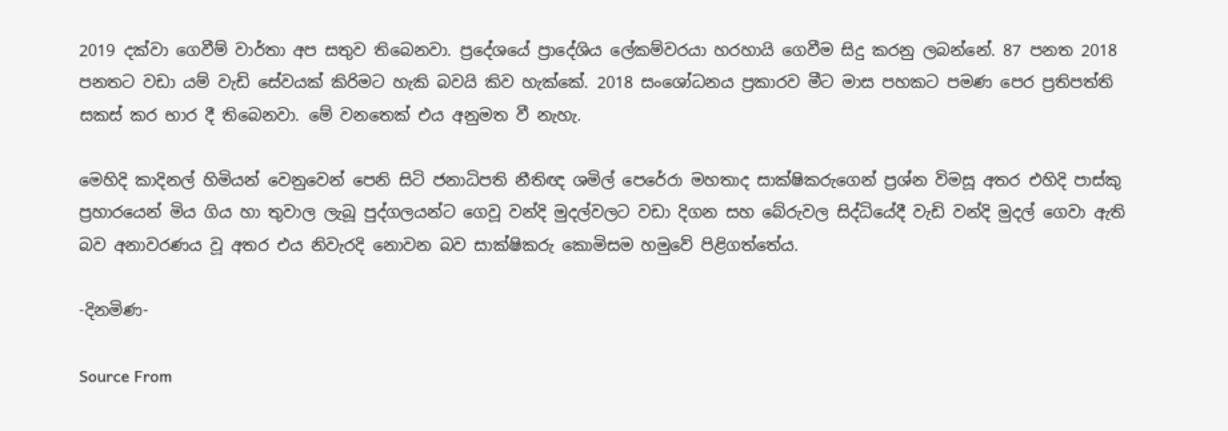2019 දක්වා ගෙවීම් වාර්තා අප සතුව තිබෙනවා. ප්‍රදේශයේ ප්‍රාදේශිය ලේකම්වරයා හරහායි ගෙවීම සිදු කරනු ලබන්නේ. 87 පනත 2018 පනතට වඩා යම් වැඩි සේවයක් කිරිමට හැකි බවයි කිව හැක්කේ. 2018 සංශෝධනය ප්‍රකාරව මීට මාස පහකට පමණ පෙර ප්‍රතිපත්ති සකස් කර භාර දී තිබෙනවා. මේ වනතෙක් එය අනුමත වී නැහැ.

මෙහිදි කාදිනල් හිමියන් වෙනුවෙන් පෙනි සිටි ජනාධිපති නීතිඥ ශමිල් පෙරේරා මහතාද සාක්ෂිකරුගෙන් ප්‍රශ්න විමසූ අතර එහිදි පාස්කු ප්‍රහාරයෙන් මිය ගිය හා තුවාල ලැබූ පුද්ගලයන්ට ගෙවූ වන්දි මුදල්වලට වඩා දිගන සහ බේරුවල සිද්ධියේදී වැඩි වන්දි මුදල් ගෙවා ඇති බව අනාවරණය වූ අතර එය නිවැරදි නොවන බව සාක්ෂිකරු කොමිසම හමුවේ පිළිගත්තේය.

-දිනමිණ-

Source From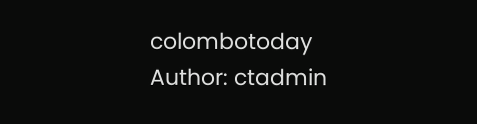colombotoday
Author: ctadmin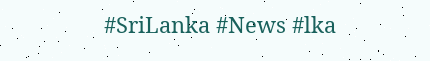#SriLanka #News #lka